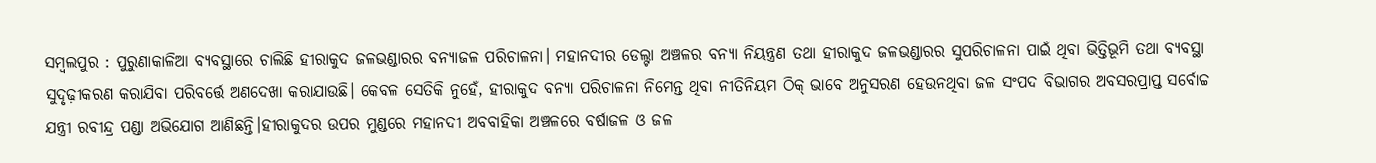ସମ୍ବଲପୁର : ପୁରୁଣାକାଳିଆ ବ୍ୟବସ୍ଥାରେ ଚାଲିଛି ହୀରାକୁଦ ଜଳଭଣ୍ଡାରର ବନ୍ୟାଜଳ ପରିଚାଳନା। ମହାନଦୀର ଡେଲ୍ଟା ଅଞ୍ଚଳର ବନ୍ୟା ନିୟନ୍ତ୍ରଣ ତଥା ହୀରାକୁଦ ଜଳଭଣ୍ଡାରର ସୁପରିଚାଳନା ପାଇଁ ଥିବା ଭିତ୍ତିଭୂମି ତଥା ବ୍ୟବସ୍ଥା ସୁଦୃଢ଼ୀକରଣ କରାଯିବା ପରିବର୍ତ୍ତେ ଅଣଦେଖା କରାଯାଉଛି। କେବଳ ସେତିକି ନୁହେଁ, ହୀରାକୁଦ ବନ୍ୟା ପରିଚାଳନା ନିମେନ୍ତ ଥିବା ନୀତିନିୟମ ଠିକ୍ ଭାବେ ଅନୁସରଣ ହେଉନଥିବା ଜଳ ସଂପଦ ବିଭାଗର ଅବସରପ୍ରାପ୍ତ ସର୍ବୋଚ୍ଚ ଯନ୍ତ୍ରୀ ରବୀନ୍ଦ୍ର ପଣ୍ଡା ଅଭିଯୋଗ ଆଣିଛନ୍ତି।ହୀରାକୁଦର ଉପର ମୁଣ୍ଡରେ ମହାନଦୀ ଅବବାହିକା ଅଞ୍ଚଳରେ ବର୍ଷାଜଳ ଓ ଜଳ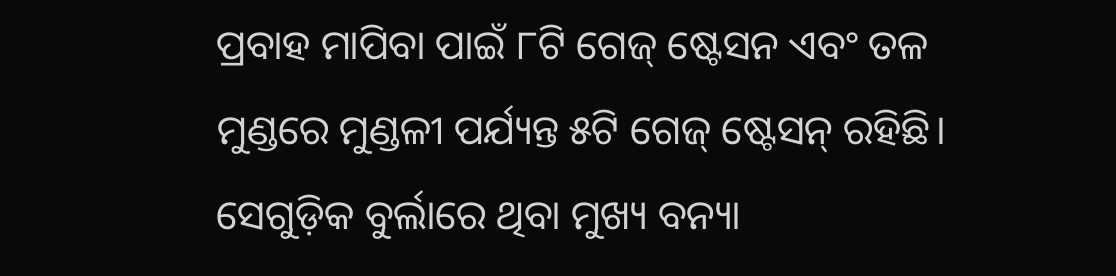ପ୍ରବାହ ମାପିବା ପାଇଁ ୮ଟି ଗେଜ୍ ଷ୍ଟେସନ ଏବଂ ତଳ ମୁଣ୍ଡରେ ମୁଣ୍ଡଳୀ ପର୍ଯ୍ୟନ୍ତ ୫ଟି ଗେଜ୍ ଷ୍ଟେସନ୍ ରହିଛି। ସେଗୁଡ଼ିକ ବୁର୍ଲାରେ ଥିବା ମୁଖ୍ୟ ବନ୍ୟା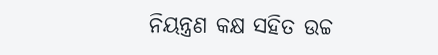ନିୟନ୍ତ୍ରଣ କକ୍ଷ ସହିତ ଉଚ୍ଚ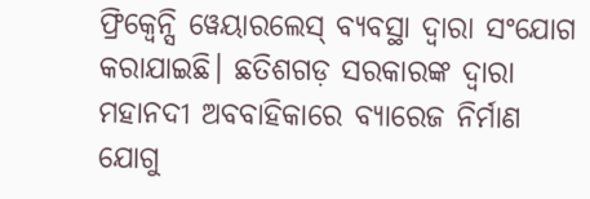ଫ୍ରିକ୍ବେନ୍ସି ୱେୟାରଲେସ୍ ବ୍ୟବସ୍ଥା ଦ୍ୱାରା ସଂଯୋଗ କରାଯାଇଛି। ଛତିଶଗଡ଼ ସରକାରଙ୍କ ଦ୍ୱାରା ମହାନଦୀ ଅବବାହିକାରେ ବ୍ୟାରେଜ ନିର୍ମାଣ ଯୋଗୁ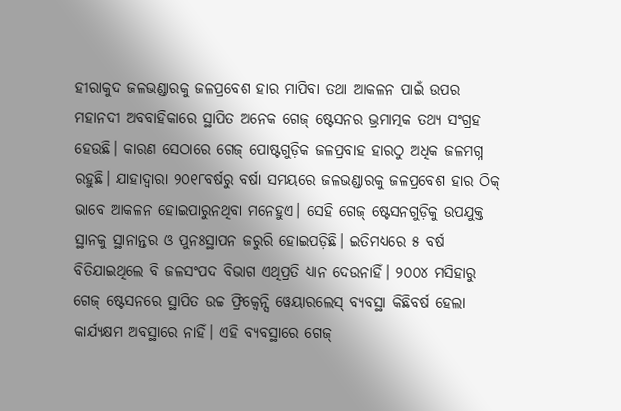ହୀରାକୁଦ ଜଳଭଣ୍ଡାରକୁ ଜଳପ୍ରବେଶ ହାର ମାପିବା ତଥା ଆକଳନ ପାଇଁ ଉପର ମହାନଦୀ ଅବବାହିକାରେ ସ୍ଥାପିତ ଅନେକ ଗେଜ୍ ଷ୍ଟେସନର ଭ୍ରମାତ୍ମକ ତଥ୍ୟ ସଂଗ୍ରହ ହେଉଛି। କାରଣ ସେଠାରେ ଗେଜ୍ ପୋଷ୍ଟଗୁଡ଼ିକ ଜଳପ୍ରବାହ ହାରଠୁ ଅଧିକ ଜଳମଗ୍ନ ରହୁଛି। ଯାହାଦ୍ବାରା ୨୦୧୮ବର୍ଷରୁ ବର୍ଷା ସମୟରେ ଜଳଭଣ୍ଡାରକୁ ଜଳପ୍ରବେଶ ହାର ଠିକ୍ ଭାବେ ଆକଳନ ହୋଇପାରୁନଥିବା ମନେହୁଏ। ସେହି ଗେଜ୍ ଷ୍ଟେସନଗୁଡ଼ିକୁ ଉପଯୁକ୍ତ ସ୍ଥାନକୁ ସ୍ଥାନାନ୍ତର ଓ ପୁନଃସ୍ଥାପନ ଜରୁରି ହୋଇପଡ଼ିଛି। ଇତିମଧ୍ୟରେ ୫ ବର୍ଷ ବିତିଯାଇଥିଲେ ବି ଜଳସଂପଦ ବିଭାଗ ଏଥିପ୍ରତି ଧ୍ୟାନ ଦେଉନାହିଁ। ୨୦୦୪ ମସିହାରୁ ଗେଜ୍ ଷ୍ଟେସନରେ ସ୍ଥାପିତ ଉଚ୍ଚ ଫ୍ରିକ୍ବେନ୍ସି ୱେୟାରଲେସ୍ ବ୍ୟବସ୍ଥା କିଛିବର୍ଷ ହେଲା କାର୍ଯ୍ୟକ୍ଷମ ଅବସ୍ଥାରେ ନାହିଁ। ଏହି ବ୍ୟବସ୍ଥାରେ ଗେଜ୍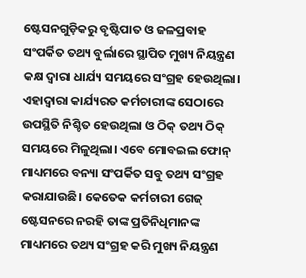ଷ୍ଟେସନଗୁଡ଼ିକରୁ ବୃଷ୍ଟିପାତ ଓ ଜଳପ୍ରବାହ ସଂପର୍କିତ ତଥ୍ୟ ବୁର୍ଲାରେ ସ୍ଥାପିତ ମୁଖ୍ୟ ନିୟନ୍ତ୍ରଣ କକ୍ଷ ଦ୍ୱାରା ଧାର୍ଯ୍ୟ ସମୟରେ ସଂଗ୍ରହ ହେଉଥିଲା। ଏହାଦ୍ୱାରା କାର୍ଯ୍ୟରତ କର୍ମଚାରୀଙ୍କ ସେଠାରେ ଉପସ୍ଥିତି ନିଶ୍ଚିତ ହେଉଥିଲା ଓ ଠିକ୍ ତଥ୍ୟ ଠିକ୍ ସମୟରେ ମିଳୁଥିଲା। ଏବେ ମୋବଇଲ ଫୋନ୍ ମାଧ୍ୟମରେ ବନ୍ୟା ସଂପର୍କିତ ସବୁ ତଥ୍ୟ ସଂଗ୍ରହ କରାଯାଉଛି। କେତେକ କର୍ମଚାରୀ ଗେଜ୍ ଷ୍ଟେସନରେ ନରହି ତାଙ୍କ ପ୍ରତିନିଧିମାନଙ୍କ ମାଧ୍ୟମରେ ତଥ୍ୟ ସଂଗ୍ରହ କରି ମୁଖ୍ୟ ନିୟନ୍ତ୍ରଣ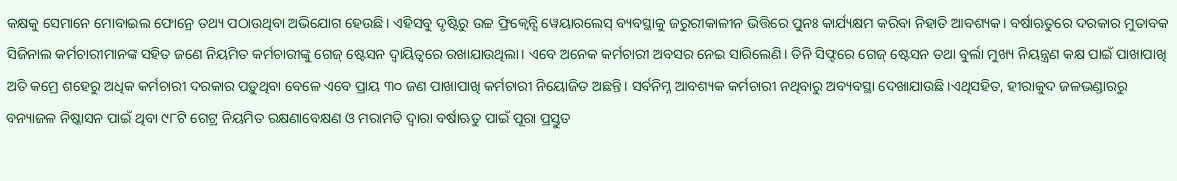କକ୍ଷକୁ ସେମାନେ ମୋବାଇଲ ଫୋନ୍ରେ ତଥ୍ୟ ପଠାଉଥିବା ଅଭିଯୋଗ ହେଉଛି। ଏହିସବୁ ଦୃଷ୍ଟିରୁ ଉଚ୍ଚ ଫ୍ରିକ୍ବେନ୍ସି ୱେୟାରଲେସ୍ ବ୍ୟବସ୍ଥାକୁ ଜରୁରୀକାଳୀନ ଭିତ୍ତିରେ ପୁନଃ କାର୍ଯ୍ୟକ୍ଷମ କରିବା ନିହାତି ଆବଶ୍ୟକ। ବର୍ଷାଋତୁରେ ଦରକାର ମୁତାବକ ସିଜିନାଲ କର୍ମଚାରୀମାନଙ୍କ ସହିତ ଜଣେ ନିୟମିତ କର୍ମଚାରୀଙ୍କୁ ଗେଜ୍ ଷ୍ଟେସନ ଦ୍ୱାୟିତ୍ୱରେ ରଖାଯାଉଥିଲା। ଏବେ ଅନେକ କର୍ମଚାରୀ ଅବସର ନେଇ ସାରିଲେଣି। ତିନି ସିଫ୍ଟରେ ଗେଜ୍ ଷ୍ଟେସନ ତଥା ବୁର୍ଲା ମୁଖ୍ୟ ନିୟନ୍ତ୍ରଣ କକ୍ଷ ପାଇଁ ପାଖାପାଖି ଅତି କମ୍ରେ ଶହେରୁ ଅଧିକ କର୍ମଚାରୀ ଦରକାର ପଡ଼ୁଥିବା ବେଳେ ଏବେ ପ୍ରାୟ ୩୦ ଜଣ ପାଖାପାଖି କର୍ମଚାରୀ ନିୟୋଜିତ ଅଛନ୍ତି। ସର୍ବନିମ୍ନ ଆବଶ୍ୟକ କର୍ମଚାରୀ ନଥିବାରୁ ଅବ୍ୟବସ୍ଥା ଦେଖାଯାଉଛି।ଏଥିସହିତ, ହୀରାକୁଦ ଜଳଭଣ୍ଡାରରୁ ବନ୍ୟାଜଳ ନିଷ୍କାସନ ପାଇଁ ଥିବା ୯୮ଟି ଗେଟ୍ର ନିୟମିତ ରକ୍ଷଣାବେକ୍ଷଣ ଓ ମରାମତି ଦ୍ୱାରା ବର୍ଷାଋତୁ ପାଇଁ ପୂରା ପ୍ରସ୍ତୁତ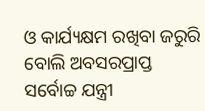ଓ କାର୍ଯ୍ୟକ୍ଷମ ରଖିବା ଜରୁରି ବୋଲି ଅବସରପ୍ରାପ୍ତ ସର୍ବୋଚ୍ଚ ଯନ୍ତ୍ରୀ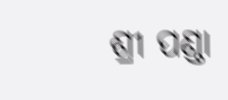ଶ୍ରୀ ପଣ୍ଡା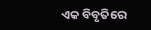ଏକ ବିବୃତିରେ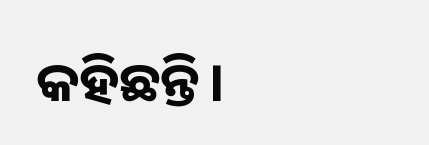କହିଛନ୍ତି।